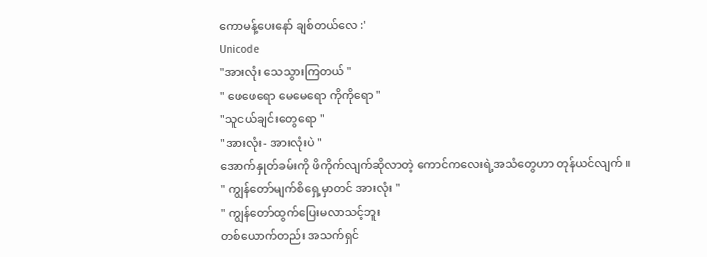ကောမန့်ပေးနော် ချစ်တယ်လေ :'
Unicode
"အားလုံး သေသွားကြတယ် "
" ဖေဖေရော မေမေရော ကိုကိုရော "
"သူငယ်ချင်းတွေရော "
"အားလုံး- အားလုံးပဲ "
အောက်နှုတ်ခမ်းကို ဖိကိုက်လျက်ဆိုလာတဲ့ ကောင်ကလေးရဲ့အသံတွေဟာ တုန်ယင်လျက် ။
" ကျွန်တော်မျက်စိရှေ့မှာတင် အားလုံး "
" ကျွန်တော်ထွက်ပြေးမလာသင့်ဘူး
တစ်ယောက်တည်း အသက်ရှင်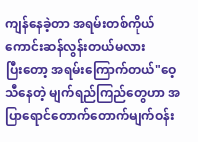ကျန်နေခဲ့တာ အရမ်းတစ်ကိုယ်ကောင်းဆန်လွန်းတယ်မလား
ပြီးတော့ အရမ်းကြောက်တယ်"ဝေ့သီနေတဲ့ မျက်ရည်ကြည်တွေဟာ အပြာရောင်တောက်တောက်မျက်ဝန်း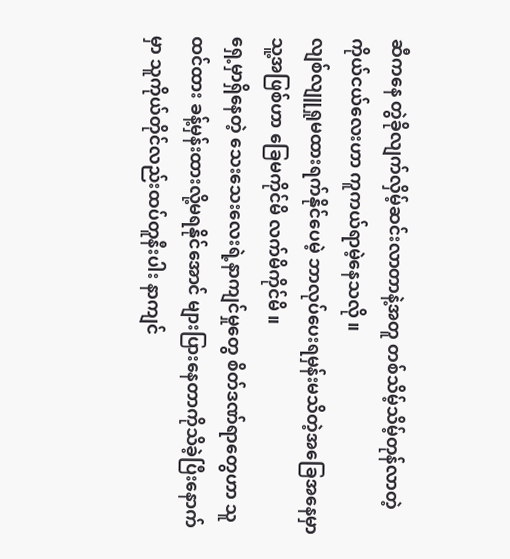ဆီကနေ တွဲခိုလျက်လှိမ့်ဆင်းလာတာနဲ့အတူ တစ်သိမ့်သိမ့်တုန်လာတဲ့ ကိုယ်ငယ်လေးဟာ ကူကယ်ရာမဲ့နေသလို ။
လျစ်လျူရှုမထားရက်နိုင်ပေမဲ့ ဘာလုပ်ပေးရမှန်းမသိတဲ့အခြေအနေမှာ သူ့အဖြစ်ဟာ ခြေမကိုင်မိ လက်မိကိုင်မိ ။
ရှေ့မှာရှိနေတဲ့ သေးသေးလေးရဲ့နာကျင်မှုတွေ စိတ်ဒဏ်ရာတွေဟာ သူထင်ထား ခန့်မှန်းထားလို့မရနိုင်အောင် များပြားနေတာကိုသိခဲ့ပြီးနောက်မှာ သူကိုယ်တိုင်လည်းထပ်တူနီးပါး နာကျင်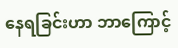နေရခြင်းဟာ ဘာကြောင့်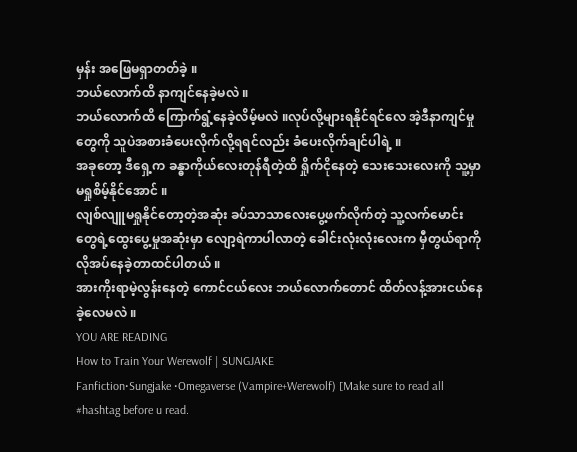မှန်း အဖြေမရှာတတ်ခဲ့ ။
ဘယ်လောက်ထိ နာကျင်နေခဲ့မလဲ ။
ဘယ်လောက်ထိ ကြောက်ရွံ့နေခဲ့လိမ့်မလဲ ။လုပ်လို့များရနိုင်ရင်လေ အဲ့ဒီနာကျင်မှုတွေကို သူပဲအစားခံပေးလိုက်လို့ရရင်လည်း ခံပေးလိုက်ချင်ပါရဲ့ ။
အခုတော့ ဒီရှေ့က ခန္ဓာကိုယ်လေးတုန်ရီတဲ့ထိ ရှိုက်ငိုနေတဲ့ သေးသေးလေးကို သူ့မှာမရှုစိမ့်နိုင်အောင် ။
လျစ်လျူမရှုနိုင်တော့တဲ့အဆုံး ခပ်သာသာလေးပွေ့ဖက်လိုက်တဲ့ သူ့လက်မောင်းတွေရဲ့ထွေးပွေ့မှုအဆုံးမှာ လျော့ရဲကာပါလာတဲ့ ခေါင်းလုံးလုံးလေးက မှီတွယ်ရာကို လိုအပ်နေခဲ့တာထင်ပါတယ် ။
အားကိုးရာမဲ့လွန်းနေတဲ့ ကောင်ငယ်လေး ဘယ်လောက်တောင် ထိတ်လန့်အားငယ်နေခဲ့လေမလဲ ။
YOU ARE READING
How to Train Your Werewolf | SUNGJAKE
Fanfiction•Sungjake •Omegaverse (Vampire+Werewolf) [Make sure to read all #hashtag before u read.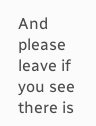And please leave if you see there is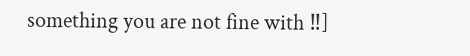something you are not fine with ‼]